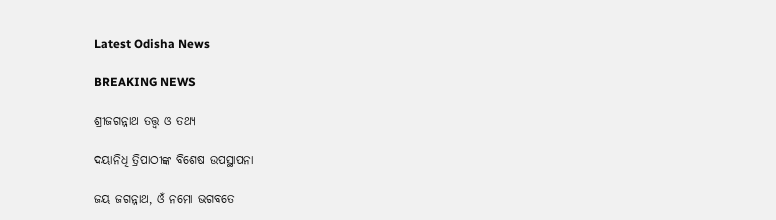Latest Odisha News

BREAKING NEWS

ଶ୍ରୀଜଗନ୍ନାଥ ତତ୍ତ୍ୱ ଓ ତଥ୍ୟ

ଦୟାନିଧି ତ୍ରିପାଠୀଙ୍କ ବିଶେଷ ଉପସ୍ଥାପନା

ଜୟ ଜଗନ୍ନାଥ, ଓଁ ନମୋ ଭଗବତେ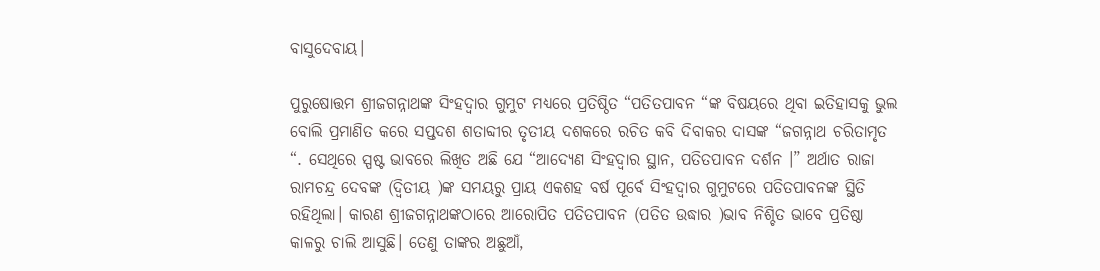ବାସୁଦେବାୟ।

ପୁରୁଷୋତ୍ତମ ଶ୍ରୀଜଗନ୍ନାଥଙ୍କ ସିଂହଦ୍ୱାର ଗୁମୁଟ ମଧ୍ୟରେ ପ୍ରତିଷ୍ଠିତ “ପତିତପାବନ “ଙ୍କ ବିଷୟରେ ଥିବା ଇତିହାସକୁ ଭୁଲ ବୋଲି ପ୍ରମାଣିତ କରେ ସପ୍ତଦଶ ଶତାବ୍ଦୀର ତୃତୀୟ ଦଶକରେ ରଚିତ କବି ଦିବାକର ଦାସଙ୍କ “ଜଗନ୍ନାଥ ଚରିତାମୃତ “. ସେଥିରେ ସ୍ପଷ୍ଟ ଭାବରେ ଲିଖିତ ଅଛି ଯେ “ଆଦ୍ୟେଣ ସିଂହଦ୍ୱାର ସ୍ଥାନ, ପତିତପାବନ ଦର୍ଶନ ।” ଅର୍ଥାତ ରାଜା ରାମଚନ୍ଦ୍ର ଦେବଙ୍କ (ଦ୍ଵିତୀୟ )ଙ୍କ ସମୟରୁ ପ୍ରାୟ ଏକଶହ ବର୍ଷ ପୂର୍ବେ ସିଂହଦ୍ୱାର ଗୁମୁଟରେ ପତିତପାବନଙ୍କ ସ୍ଥିତି ରହିଥିଲା। କାରଣ ଶ୍ରୀଜଗନ୍ନାଥଙ୍କଠାରେ ଆରୋପିତ ପତିତପାବନ (ପତିତ ଉଦ୍ଧାର )ଭାବ ନିଶ୍ଚିତ ଭାବେ ପ୍ରତିଷ୍ଠା କାଳରୁ ଚାଲି ଆସୁଛି। ତେଣୁ ତାଙ୍କର ଅଛୁଆଁ,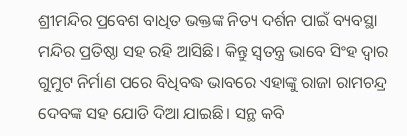ଶ୍ରୀମନ୍ଦିର ପ୍ରବେଶ ବାଧିତ ଭକ୍ତଙ୍କ ନିତ୍ୟ ଦର୍ଶନ ପାଇଁ ବ୍ୟବସ୍ଥା ମନ୍ଦିର ପ୍ରତିଷ୍ଠା ସହ ରହି ଆସିଛି। କିନ୍ତୁ ସ୍ୱତନ୍ତ୍ର ଭାବେ ସିଂହ ଦ୍ୱାର ଗୁମୁଟ ନିର୍ମାଣ ପରେ ବିଧିବଦ୍ଧ ଭାବରେ ଏହାଙ୍କୁ ରାଜା ରାମଚନ୍ଦ୍ର ଦେବଙ୍କ ସହ ଯୋଡି ଦିଆ ଯାଇଛି। ସନ୍ଥ କବି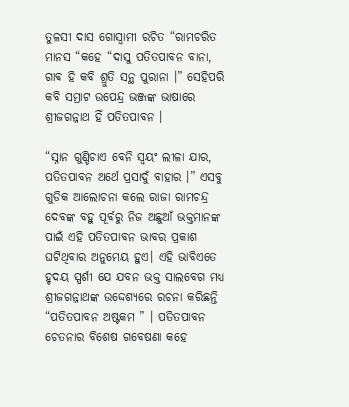ତୁଳସୀ ଦାସ ଗୋସ୍ୱାମୀ ରଚିତ “ରାମଚରିତ ମାନସ “କହେ “ଦାସୁ ପତିତପାବନ ବାନା, ଗାଵ ହି କବି ଶ୍ରୁତି ସନ୍ଥ ପୁରାନା ।” ସେହିପରି କବି ସମ୍ରାଟ ଉପେନ୍ଦ୍ର ଭଞ୍ଜଙ୍କ ଭାଷାରେ ଶ୍ରୀଜଗନ୍ନାଥ ହିଁ ପତିତପାବନ ।

“ସ୍ନାନ ଗୁଣ୍ଡିଚାଏ ବେନି ସ୍ୱୟଂ ଲୀଳା ଯାର, ପତିତପାବନ ଅର୍ଥେ ପ୍ରସାଦୁଁ ବାହାର ।” ଏସବୁ ଗୁଡିକ ଆଲୋଚନା କଲେ ରାଜା ରାମଚନ୍ଦ୍ର ଦେବଙ୍କ ବହୁ ପୂର୍ବରୁ ନିଜ ଅଛୁଆଁ ଭକ୍ତମାନଙ୍କ ପାଇଁ ଏହି ପତିତପାବନ ଭାବର ପ୍ରକାଶ ଘଟିଥିବାର ଅନୁମେୟ ହୁଏ। ଏହି ଭାବିଏତେ ହୃଦୟ ସ୍ପର୍ଶୀ ଯେ ଯବନ ଭକ୍ତ ସାଲବେଗ ମଧ୍ୟ ଶ୍ରୀଜଗନ୍ନାଥଙ୍କ ଉଦ୍ଦେଶ୍ୟରେ ରଚନା କରିଛନ୍ତି “ପତିତପାବନ ଅଷ୍ଟକମ ” । ପତିତପାବନ ଚେତନାର ବିଶେଷ ଗବେଷଣା କହେ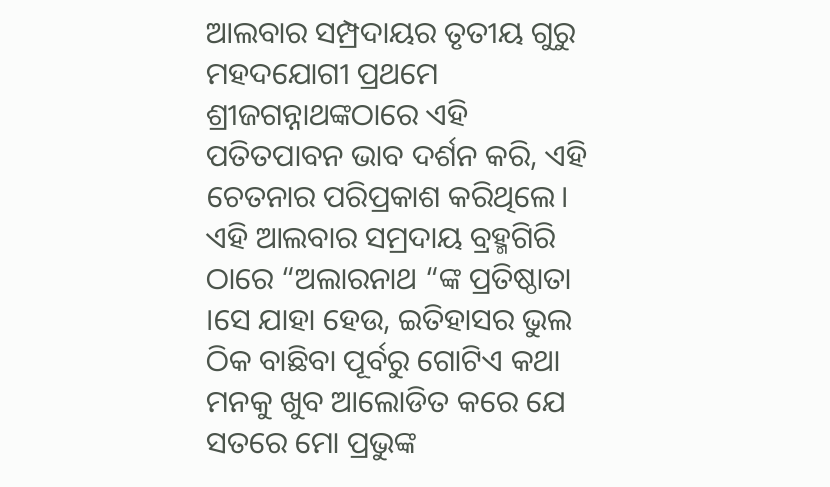ଆଲବାର ସମ୍ପ୍ରଦାୟର ତୃତୀୟ ଗୁରୁ ମହଦଯୋଗୀ ପ୍ରଥମେ ଶ୍ରୀଜଗନ୍ନାଥଙ୍କଠାରେ ଏହି ପତିତପାବନ ଭାବ ଦର୍ଶନ କରି, ଏହି ଚେତନାର ପରିପ୍ରକାଶ କରିଥିଲେ। ଏହି ଆଲବାର ସମ୍ରଦାୟ ବ୍ରହ୍ମଗିରି ଠାରେ “ଅଲାରନାଥ “ଙ୍କ ପ୍ରତିଷ୍ଠାତା ।ସେ ଯାହା ହେଉ, ଇତିହାସର ଭୁଲ ଠିକ ବାଛିବା ପୂର୍ବରୁ ଗୋଟିଏ କଥା ମନକୁ ଖୁବ ଆଲୋଡିତ କରେ ଯେ ସତରେ ମୋ ପ୍ରଭୁଙ୍କ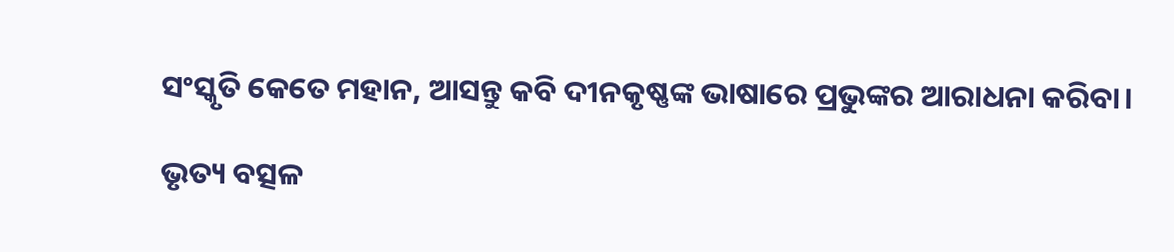ସଂସ୍କୃତି କେତେ ମହାନ, ଆସନ୍ତୁ କବି ଦୀନକୃଷ୍ଣଙ୍କ ଭାଷାରେ ପ୍ରଭୁଙ୍କର ଆରାଧନା କରିବା।

ଭୃତ୍ୟ ବତ୍ସଳ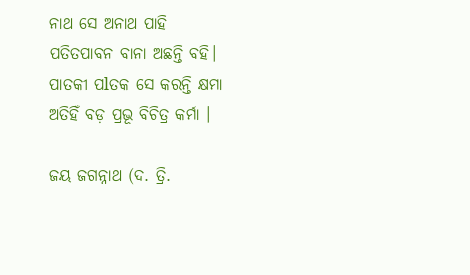ନାଥ ସେ ଅନାଥ ପାହି
ପତିତପାବନ ବାନା ଅଛନ୍ତି ବହି।
ପାତକୀ ପlତକ ସେ କରନ୍ତି କ୍ଷମା
ଅତିହିଁ ବଡ଼ ପ୍ରଭୂ ବିଚିତ୍ର କର୍ମା ।

ଜୟ ଜଗନ୍ନାଥ (ଦ. ତ୍ରି.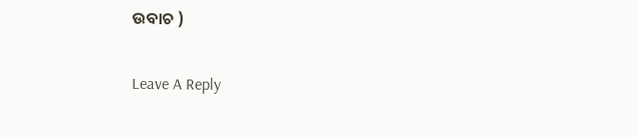ଉବାଚ )

Leave A Reply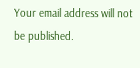Your email address will not be published.